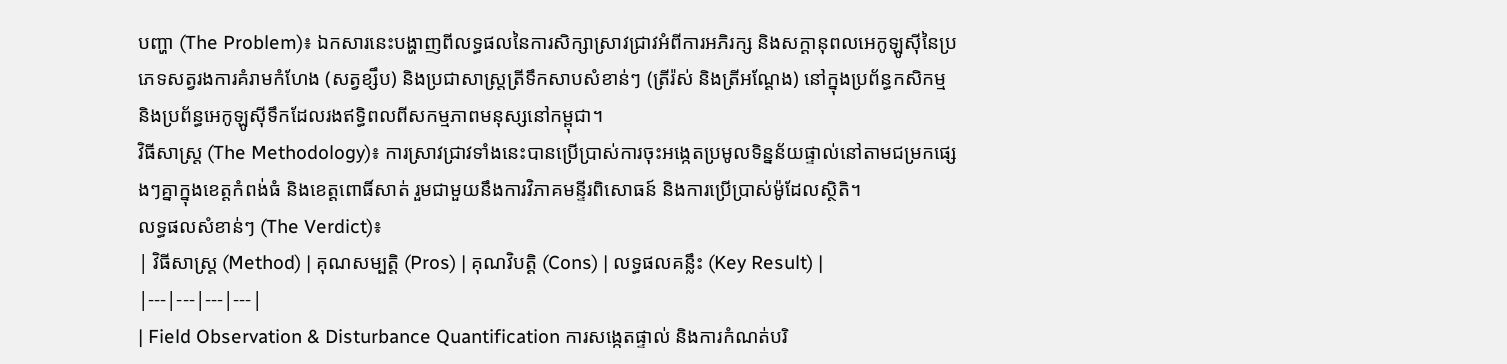បញ្ហា (The Problem)៖ ឯកសារនេះបង្ហាញពីលទ្ធផលនៃការសិក្សាស្រាវជ្រាវអំពីការអភិរក្ស និងសក្ដានុពលអេកូឡូស៊ីនៃប្រភេទសត្វរងការគំរាមកំហែង (សត្វខ្សឹប) និងប្រជាសាស្ត្រត្រីទឹកសាបសំខាន់ៗ (ត្រីរ៉ស់ និងត្រីអណ្ដែង) នៅក្នុងប្រព័ន្ធកសិកម្ម និងប្រព័ន្ធអេកូឡូស៊ីទឹកដែលរងឥទ្ធិពលពីសកម្មភាពមនុស្សនៅកម្ពុជា។
វិធីសាស្ត្រ (The Methodology)៖ ការស្រាវជ្រាវទាំងនេះបានប្រើប្រាស់ការចុះអង្កេតប្រមូលទិន្នន័យផ្ទាល់នៅតាមជម្រកផ្សេងៗគ្នាក្នុងខេត្តកំពង់ធំ និងខេត្តពោធិ៍សាត់ រួមជាមួយនឹងការវិភាគមន្ទីរពិសោធន៍ និងការប្រើប្រាស់ម៉ូដែលស្ថិតិ។
លទ្ធផលសំខាន់ៗ (The Verdict)៖
| វិធីសាស្ត្រ (Method) | គុណសម្បត្តិ (Pros) | គុណវិបត្តិ (Cons) | លទ្ធផលគន្លឹះ (Key Result) |
|---|---|---|---|
| Field Observation & Disturbance Quantification ការសង្កេតផ្ទាល់ និងការកំណត់បរិ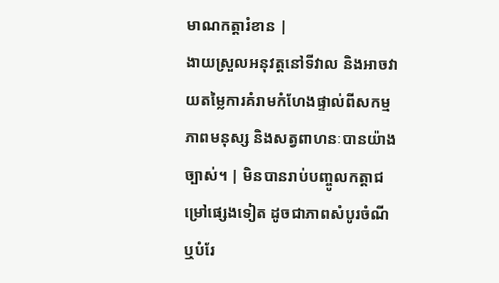មាណកត្តារំខាន |
ងាយស្រួលអនុវត្តនៅទីវាល និងអាចវាយតម្លៃការគំរាមកំហែងផ្ទាល់ពីសកម្មភាពមនុស្ស និងសត្វពាហនៈបានយ៉ាងច្បាស់។ | មិនបានរាប់បញ្ចូលកត្តាជម្រៅផ្សេងទៀត ដូចជាភាពសំបូរចំណី ឬបំរែ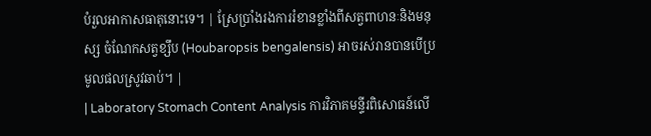បំរួលអាកាសធាតុនោះទេ។ | ស្រែប្រាំងរងការរំខានខ្លាំងពីសត្វពាហនៈនិងមនុស្ស ចំណែកសត្វខ្សឹប (Houbaropsis bengalensis) អាចរស់រានបានបើប្រមូលផលស្រូវឆាប់។ |
| Laboratory Stomach Content Analysis ការវិភាគមន្ទីរពិសោធន៍លើ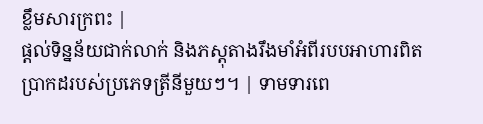ខ្លឹមសារក្រពះ |
ផ្តល់ទិន្នន័យជាក់លាក់ និងភស្តុតាងរឹងមាំអំពីរបបអាហារពិតប្រាកដរបស់ប្រភេទត្រីនីមួយៗ។ | ទាមទារពេ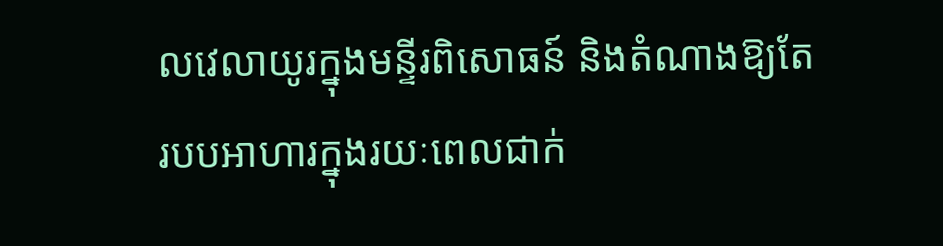លវេលាយូរក្នុងមន្ទីរពិសោធន៍ និងតំណាងឱ្យតែរបបអាហារក្នុងរយៈពេលជាក់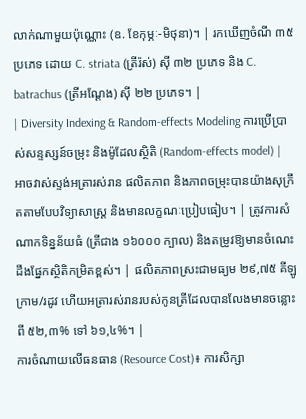លាក់ណាមួយប៉ុណ្ណោះ (ឧ. ខែកុម្ភៈ-មិថុនា)។ | រកឃើញចំណី ៣៥ ប្រភេទ ដោយ C. striata (ត្រីរ៉ស់) ស៊ី ៣២ ប្រភេទ និង C. batrachus (ត្រីអណ្ដែង) ស៊ី ២២ ប្រភេទ។ |
| Diversity Indexing & Random-effects Modeling ការប្រើប្រាស់សន្ទស្សន៍ចម្រុះ និងម៉ូដែលស្ថិតិ (Random-effects model) |
អាចវាស់ស្ទង់អត្រារស់រាន ផលិតភាព និងភាពចម្រុះបានយ៉ាងសុក្រឹតតាមបែបវិទ្យាសាស្ត្រ និងមានលក្ខណៈប្រៀបធៀប។ | ត្រូវការសំណាកទិន្នន័យធំ (ត្រីជាង ១៦០០០ ក្បាល) និងតម្រូវឱ្យមានចំណេះដឹងផ្នែកស្ថិតិកម្រិតខ្ពស់។ | ផលិតភាពស្រះជាមធ្យម ២៩,៧៥ គីឡូក្រាម/រដូវ ហើយអត្រារស់រានរបស់កូនត្រីដែលបានលែងមានចន្លោះពី ៥២,៣% ទៅ ៦១,៤%។ |
ការចំណាយលើធនធាន (Resource Cost)៖ ការសិក្សា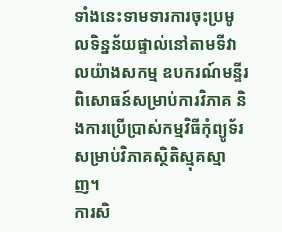ទាំងនេះទាមទារការចុះប្រមូលទិន្នន័យផ្ទាល់នៅតាមទីវាលយ៉ាងសកម្ម ឧបករណ៍មន្ទីរពិសោធន៍សម្រាប់ការវិភាគ និងការប្រើប្រាស់កម្មវិធីកុំព្យូទ័រសម្រាប់វិភាគស្ថិតិស្មុគស្មាញ។
ការសិ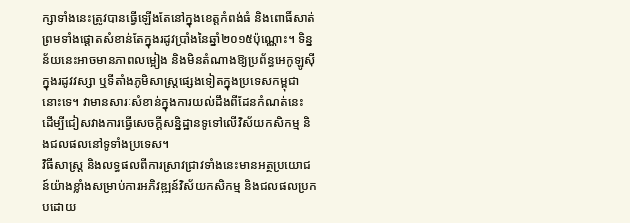ក្សាទាំងនេះត្រូវបានធ្វើឡើងតែនៅក្នុងខេត្តកំពង់ធំ និងពោធិ៍សាត់ ព្រមទាំងផ្តោតសំខាន់តែក្នុងរដូវប្រាំងនៃឆ្នាំ២០១៥ប៉ុណ្ណោះ។ ទិន្នន័យនេះអាចមានភាពលម្អៀង និងមិនតំណាងឱ្យប្រព័ន្ធអេកូឡូស៊ីក្នុងរដូវវស្សា ឬទីតាំងភូមិសាស្ត្រផ្សេងទៀតក្នុងប្រទេសកម្ពុជានោះទេ។ វាមានសារៈសំខាន់ក្នុងការយល់ដឹងពីដែនកំណត់នេះ ដើម្បីជៀសវាងការធ្វើសេចក្តីសន្និដ្ឋានទូទៅលើវិស័យកសិកម្ម និងជលផលនៅទូទាំងប្រទេស។
វិធីសាស្ត្រ និងលទ្ធផលពីការស្រាវជ្រាវទាំងនេះមានអត្ថប្រយោជន៍យ៉ាងខ្លាំងសម្រាប់ការអភិវឌ្ឍន៍វិស័យកសិកម្ម និងជលផលប្រកបដោយ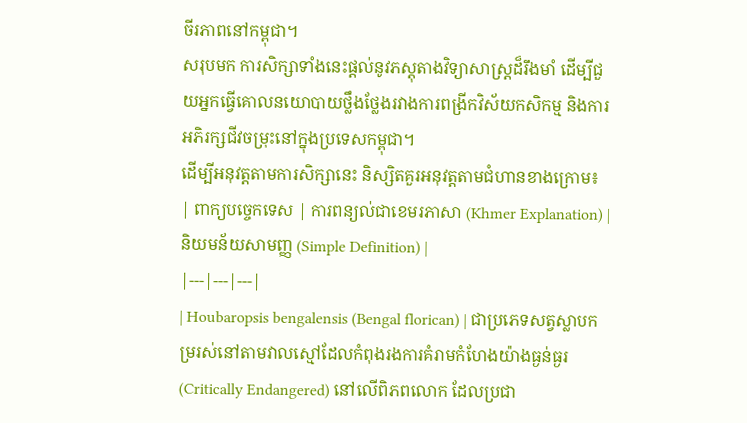ចីរភាពនៅកម្ពុជា។
សរុបមក ការសិក្សាទាំងនេះផ្តល់នូវភស្តុតាងវិទ្យាសាស្ត្រដ៏រឹងមាំ ដើម្បីជួយអ្នកធ្វើគោលនយោបាយថ្លឹងថ្លែងរវាងការពង្រីកវិស័យកសិកម្ម និងការអភិរក្សជីវចម្រុះនៅក្នុងប្រទេសកម្ពុជា។
ដើម្បីអនុវត្តតាមការសិក្សានេះ និស្សិតគួរអនុវត្តតាមជំហានខាងក្រោម៖
| ពាក្យបច្ចេកទេស | ការពន្យល់ជាខេមរភាសា (Khmer Explanation) | និយមន័យសាមញ្ញ (Simple Definition) |
|---|---|---|
| Houbaropsis bengalensis (Bengal florican) | ជាប្រភេទសត្វស្លាបកម្ររស់នៅតាមវាលស្មៅដែលកំពុងរងការគំរាមកំហែងយ៉ាងធ្ងន់ធ្ងរ (Critically Endangered) នៅលើពិភពលោក ដែលប្រជា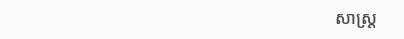សាស្ត្រ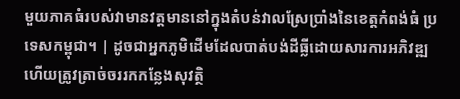មួយភាគធំរបស់វាមានវត្តមាននៅក្នុងតំបន់វាលស្រែប្រាំងនៃខេត្តកំពង់ធំ ប្រទេសកម្ពុជា។ | ដូចជាអ្នកភូមិដើមដែលបាត់បង់ដីធ្លីដោយសារការអភិវឌ្ឍ ហើយត្រូវត្រាច់ចររកកន្លែងសុវត្ថិ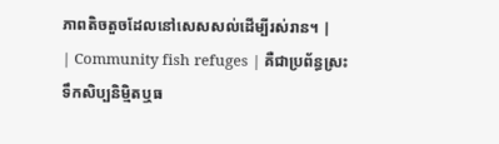ភាពតិចតួចដែលនៅសេសសល់ដើម្បីរស់រាន។ |
| Community fish refuges | គឺជាប្រព័ន្ធស្រះទឹកសិប្បនិម្មិតឬធ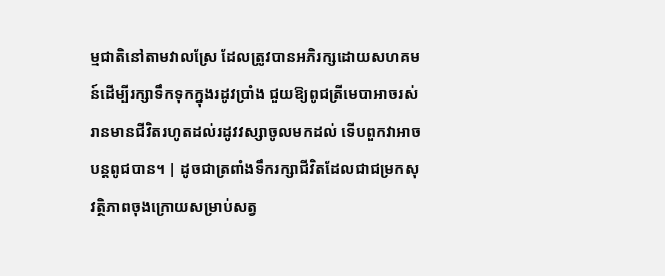ម្មជាតិនៅតាមវាលស្រែ ដែលត្រូវបានអភិរក្សដោយសហគមន៍ដើម្បីរក្សាទឹកទុកក្នុងរដូវប្រាំង ជួយឱ្យពូជត្រីមេបាអាចរស់រានមានជីវិតរហូតដល់រដូវវស្សាចូលមកដល់ ទើបពួកវាអាចបន្តពូជបាន។ | ដូចជាត្រពាំងទឹករក្សាជីវិតដែលជាជម្រកសុវត្ថិភាពចុងក្រោយសម្រាប់សត្វ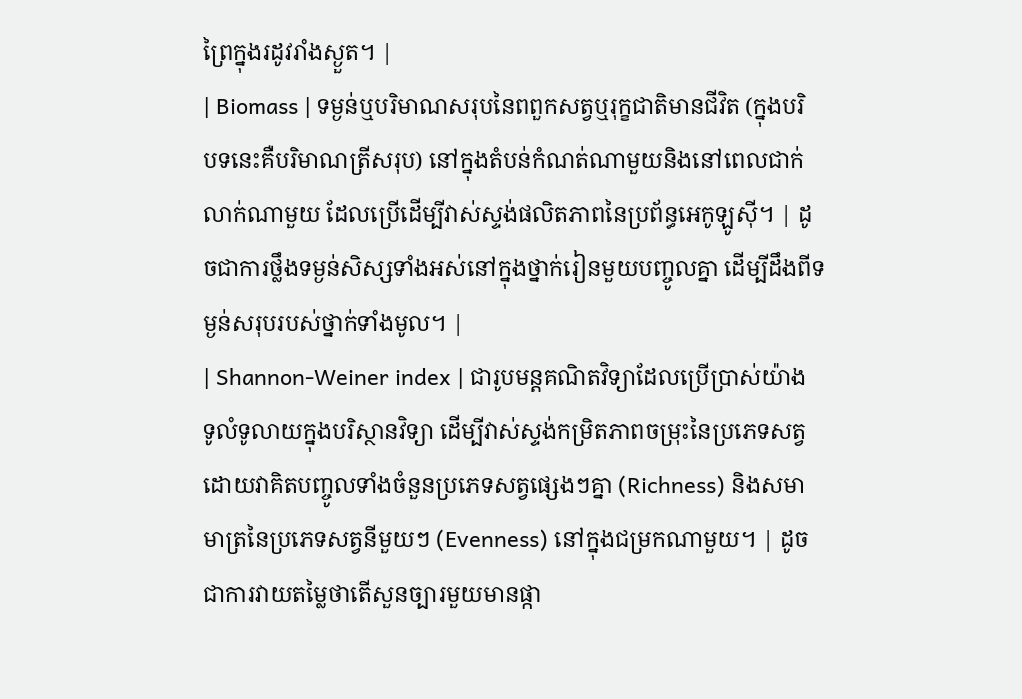ព្រៃក្នុងរដូវរាំងស្ងួត។ |
| Biomass | ទម្ងន់ឬបរិមាណសរុបនៃពពួកសត្វឬរុក្ខជាតិមានជីវិត (ក្នុងបរិបទនេះគឺបរិមាណត្រីសរុប) នៅក្នុងតំបន់កំណត់ណាមួយនិងនៅពេលជាក់លាក់ណាមួយ ដែលប្រើដើម្បីវាស់ស្ទង់ផលិតភាពនៃប្រព័ន្ធអេកូឡូស៊ី។ | ដូចជាការថ្លឹងទម្ងន់សិស្សទាំងអស់នៅក្នុងថ្នាក់រៀនមួយបញ្ចូលគ្នា ដើម្បីដឹងពីទម្ងន់សរុបរបស់ថ្នាក់ទាំងមូល។ |
| Shannon-Weiner index | ជារូបមន្តគណិតវិទ្យាដែលប្រើប្រាស់យ៉ាងទូលំទូលាយក្នុងបរិស្ថានវិទ្យា ដើម្បីវាស់ស្ទង់កម្រិតភាពចម្រុះនៃប្រភេទសត្វ ដោយវាគិតបញ្ចូលទាំងចំនួនប្រភេទសត្វផ្សេងៗគ្នា (Richness) និងសមាមាត្រនៃប្រភេទសត្វនីមួយៗ (Evenness) នៅក្នុងជម្រកណាមួយ។ | ដូចជាការវាយតម្លៃថាតើសួនច្បារមួយមានផ្កា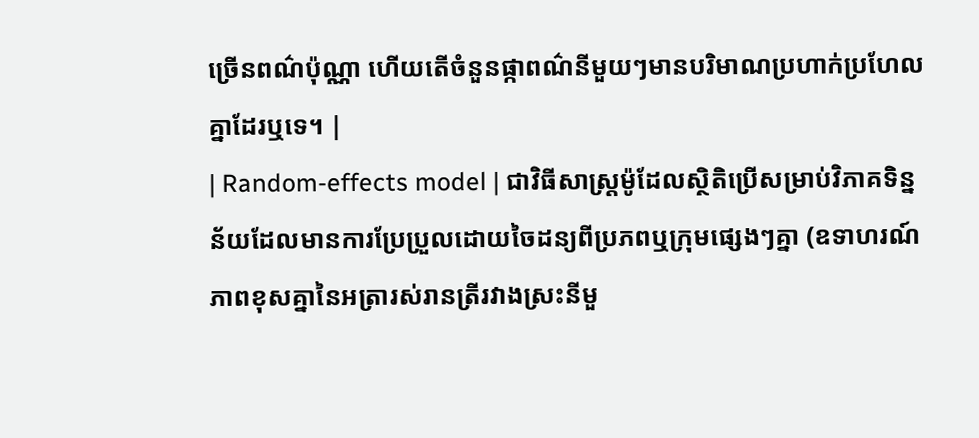ច្រើនពណ៌ប៉ុណ្ណា ហើយតើចំនួនផ្កាពណ៌នីមួយៗមានបរិមាណប្រហាក់ប្រហែលគ្នាដែរឬទេ។ |
| Random-effects model | ជាវិធីសាស្ត្រម៉ូដែលស្ថិតិប្រើសម្រាប់វិភាគទិន្នន័យដែលមានការប្រែប្រួលដោយចៃដន្យពីប្រភពឬក្រុមផ្សេងៗគ្នា (ឧទាហរណ៍ ភាពខុសគ្នានៃអត្រារស់រានត្រីរវាងស្រះនីមួ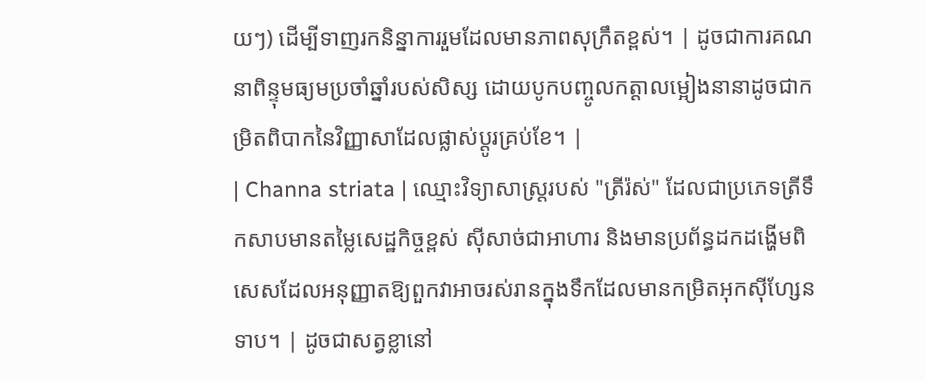យៗ) ដើម្បីទាញរកនិន្នាការរួមដែលមានភាពសុក្រឹតខ្ពស់។ | ដូចជាការគណនាពិន្ទុមធ្យមប្រចាំឆ្នាំរបស់សិស្ស ដោយបូកបញ្ចូលកត្តាលម្អៀងនានាដូចជាកម្រិតពិបាកនៃវិញ្ញាសាដែលផ្លាស់ប្តូរគ្រប់ខែ។ |
| Channa striata | ឈ្មោះវិទ្យាសាស្ត្ររបស់ "ត្រីរ៉ស់" ដែលជាប្រភេទត្រីទឹកសាបមានតម្លៃសេដ្ឋកិច្ចខ្ពស់ ស៊ីសាច់ជាអាហារ និងមានប្រព័ន្ធដកដង្ហើមពិសេសដែលអនុញ្ញាតឱ្យពួកវាអាចរស់រានក្នុងទឹកដែលមានកម្រិតអុកស៊ីហ្សែនទាប។ | ដូចជាសត្វខ្លានៅ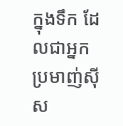ក្នុងទឹក ដែលជាអ្នកប្រមាញ់ស៊ីស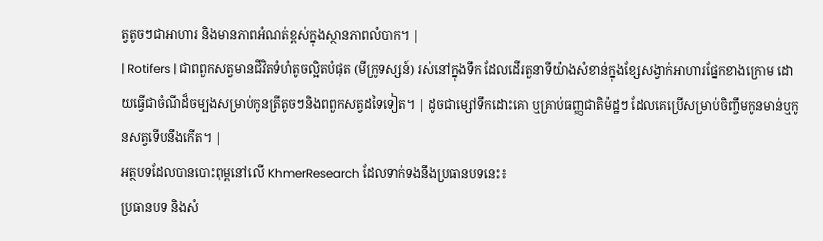ត្វតូចៗជាអាហារ និងមានភាពអំណត់ខ្ពស់ក្នុងស្ថានភាពលំបាក។ |
| Rotifers | ជាពពួកសត្វមានជីវិតទំហំតូចល្អិតបំផុត (មីក្រូទស្សន៍) រស់នៅក្នុងទឹក ដែលដើរតួនាទីយ៉ាងសំខាន់ក្នុងខ្សែសង្វាក់អាហារផ្នែកខាងក្រោម ដោយធ្វើជាចំណីដ៏ចម្បងសម្រាប់កូនត្រីតូចៗនិងពពួកសត្វដទៃទៀត។ | ដូចជាម្សៅទឹកដោះគោ ឬគ្រាប់ធញ្ញជាតិម៉ដ្ឋៗ ដែលគេប្រើសម្រាប់ចិញ្ចឹមកូនមាន់ឬកូនសត្វទើបនឹងកើត។ |
អត្ថបទដែលបានបោះពុម្ពនៅលើ KhmerResearch ដែលទាក់ទងនឹងប្រធានបទនេះ៖
ប្រធានបទ និងសំ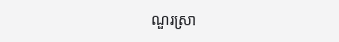ណួរស្រា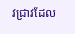វជ្រាវដែល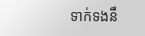ទាក់ទងនឹ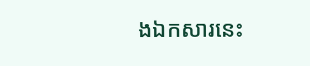ងឯកសារនេះ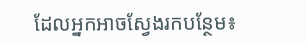ដែលអ្នកអាចស្វែងរកបន្ថែម៖